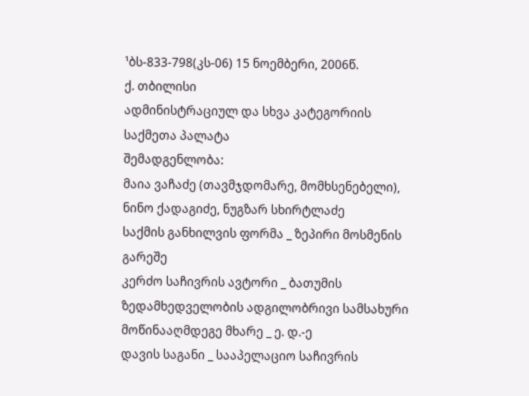¹ბს-833-798(კს-06) 15 ნოემბერი, 2006წ.
ქ. თბილისი
ადმინისტრაციულ და სხვა კატეგორიის საქმეთა პალატა
შემადგენლობა:
მაია ვაჩაძე (თავმჯდომარე, მომხსენებელი),
ნინო ქადაგიძე, ნუგზარ სხირტლაძე
საქმის განხილვის ფორმა _ ზეპირი მოსმენის გარეშე
კერძო საჩივრის ავტორი _ ბათუმის ზედამხედველობის ადგილობრივი სამსახური
მოწინააღმდეგე მხარე _ ე. დ.-ე
დავის საგანი _ სააპელაციო საჩივრის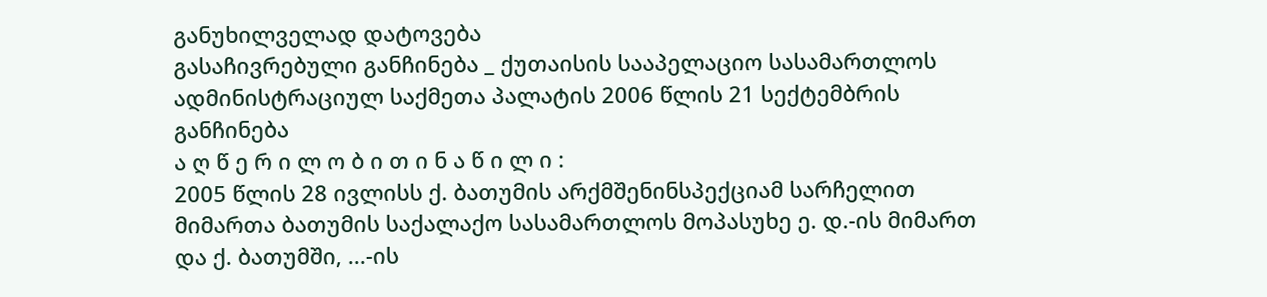განუხილველად დატოვება
გასაჩივრებული განჩინება _ ქუთაისის სააპელაციო სასამართლოს ადმინისტრაციულ საქმეთა პალატის 2006 წლის 21 სექტემბრის განჩინება
ა ღ წ ე რ ი ლ ო ბ ი თ ი ნ ა წ ი ლ ი :
2005 წლის 28 ივლისს ქ. ბათუმის არქმშენინსპექციამ სარჩელით მიმართა ბათუმის საქალაქო სასამართლოს მოპასუხე ე. დ.-ის მიმართ და ქ. ბათუმში, ...-ის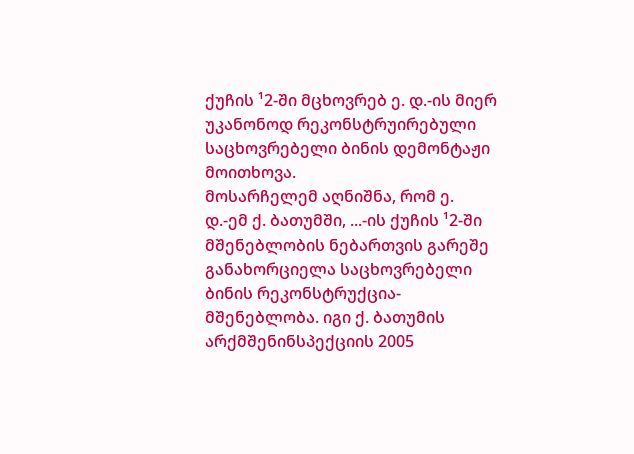ქუჩის ¹2-ში მცხოვრებ ე. დ.-ის მიერ უკანონოდ რეკონსტრუირებული საცხოვრებელი ბინის დემონტაჟი მოითხოვა.
მოსარჩელემ აღნიშნა, რომ ე. დ.-ემ ქ. ბათუმში, ...-ის ქუჩის ¹2-ში მშენებლობის ნებართვის გარეშე განახორციელა საცხოვრებელი ბინის რეკონსტრუქცია-მშენებლობა. იგი ქ. ბათუმის არქმშენინსპექციის 2005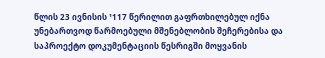წლის 23 ივნისის ¹117 წერილით გაფრთხილებულ იქნა უნებართვოდ წარმოებული მშენებლობის შეჩერებისა და საპროექტო დოკუმენტაციის წესრიგში მოყვანის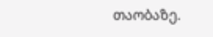თაობაზე.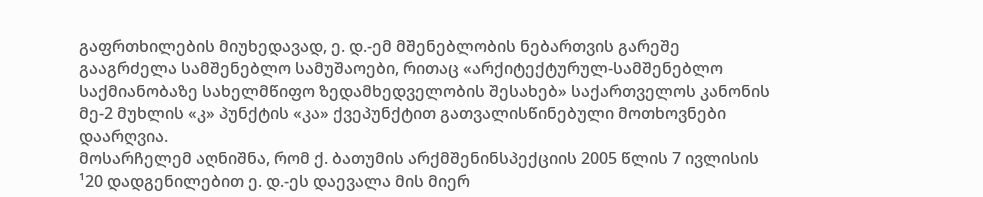გაფრთხილების მიუხედავად, ე. დ.-ემ მშენებლობის ნებართვის გარეშე გააგრძელა სამშენებლო სამუშაოები, რითაც «არქიტექტურულ-სამშენებლო საქმიანობაზე სახელმწიფო ზედამხედველობის შესახებ» საქართველოს კანონის მე-2 მუხლის «კ» პუნქტის «კა» ქვეპუნქტით გათვალისწინებული მოთხოვნები დაარღვია.
მოსარჩელემ აღნიშნა, რომ ქ. ბათუმის არქმშენინსპექციის 2005 წლის 7 ივლისის ¹20 დადგენილებით ე. დ.-ეს დაევალა მის მიერ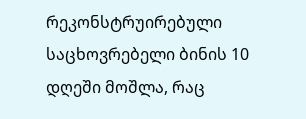რეკონსტრუირებული საცხოვრებელი ბინის 10 დღეში მოშლა, რაც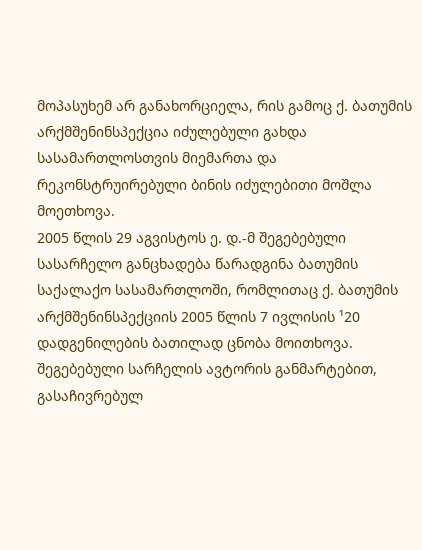მოპასუხემ არ განახორციელა, რის გამოც ქ. ბათუმის არქმშენინსპექცია იძულებული გახდა სასამართლოსთვის მიემართა და რეკონსტრუირებული ბინის იძულებითი მოშლა მოეთხოვა.
2005 წლის 29 აგვისტოს ე. დ.-მ შეგებებული სასარჩელო განცხადება წარადგინა ბათუმის საქალაქო სასამართლოში, რომლითაც ქ. ბათუმის არქმშენინსპექციის 2005 წლის 7 ივლისის ¹20 დადგენილების ბათილად ცნობა მოითხოვა.
შეგებებული სარჩელის ავტორის განმარტებით, გასაჩივრებულ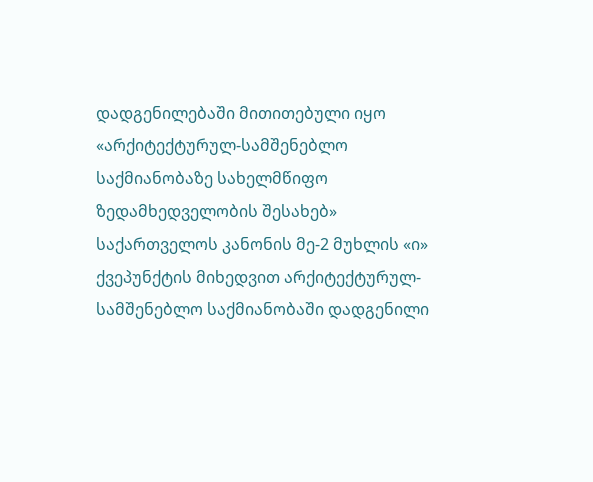დადგენილებაში მითითებული იყო «არქიტექტურულ-სამშენებლო საქმიანობაზე სახელმწიფო ზედამხედველობის შესახებ» საქართველოს კანონის მე-2 მუხლის «ი» ქვეპუნქტის მიხედვით არქიტექტურულ-სამშენებლო საქმიანობაში დადგენილი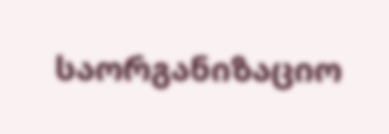საორგანიზაციო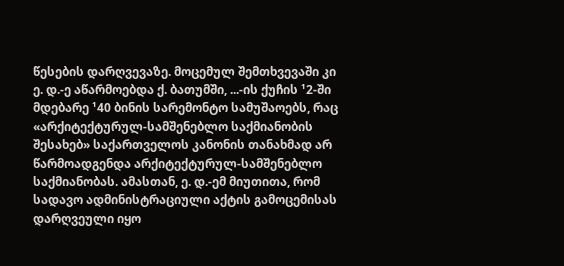წესების დარღვევაზე. მოცემულ შემთხვევაში კი ე. დ.-ე აწარმოებდა ქ. ბათუმში, ...-ის ქუჩის ¹2-ში მდებარე ¹40 ბინის სარემონტო სამუშაოებს, რაც «არქიტექტურულ-სამშენებლო საქმიანობის შესახებ» საქართველოს კანონის თანახმად არ წარმოადგენდა არქიტექტურულ-სამშენებლო საქმიანობას. ამასთან, ე. დ.-ემ მიუთითა, რომ სადავო ადმინისტრაციული აქტის გამოცემისას დარღვეული იყო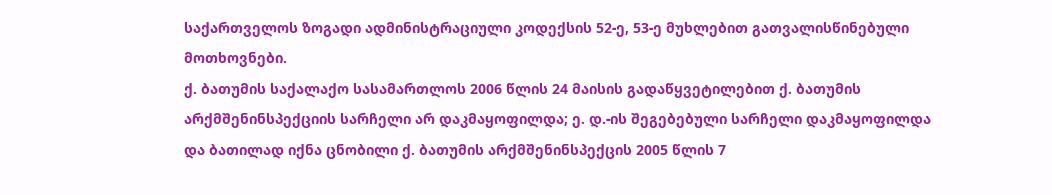საქართველოს ზოგადი ადმინისტრაციული კოდექსის 52-ე, 53-ე მუხლებით გათვალისწინებული მოთხოვნები.
ქ. ბათუმის საქალაქო სასამართლოს 2006 წლის 24 მაისის გადაწყვეტილებით ქ. ბათუმის არქმშენინსპექციის სარჩელი არ დაკმაყოფილდა; ე. დ.-ის შეგებებული სარჩელი დაკმაყოფილდა და ბათილად იქნა ცნობილი ქ. ბათუმის არქმშენინსპექცის 2005 წლის 7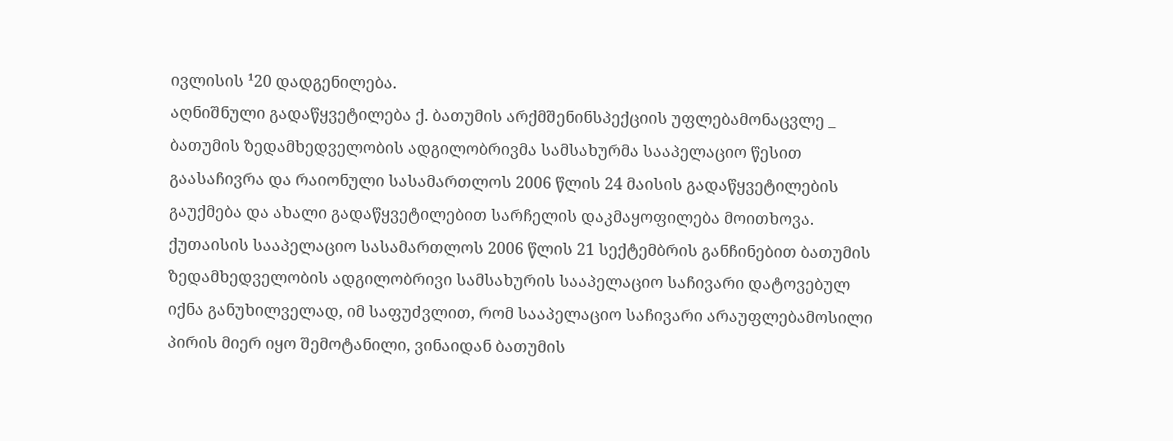ივლისის ¹20 დადგენილება.
აღნიშნული გადაწყვეტილება ქ. ბათუმის არქმშენინსპექციის უფლებამონაცვლე _ ბათუმის ზედამხედველობის ადგილობრივმა სამსახურმა სააპელაციო წესით გაასაჩივრა და რაიონული სასამართლოს 2006 წლის 24 მაისის გადაწყვეტილების გაუქმება და ახალი გადაწყვეტილებით სარჩელის დაკმაყოფილება მოითხოვა.
ქუთაისის სააპელაციო სასამართლოს 2006 წლის 21 სექტემბრის განჩინებით ბათუმის ზედამხედველობის ადგილობრივი სამსახურის სააპელაციო საჩივარი დატოვებულ იქნა განუხილველად, იმ საფუძვლით, რომ სააპელაციო საჩივარი არაუფლებამოსილი პირის მიერ იყო შემოტანილი, ვინაიდან ბათუმის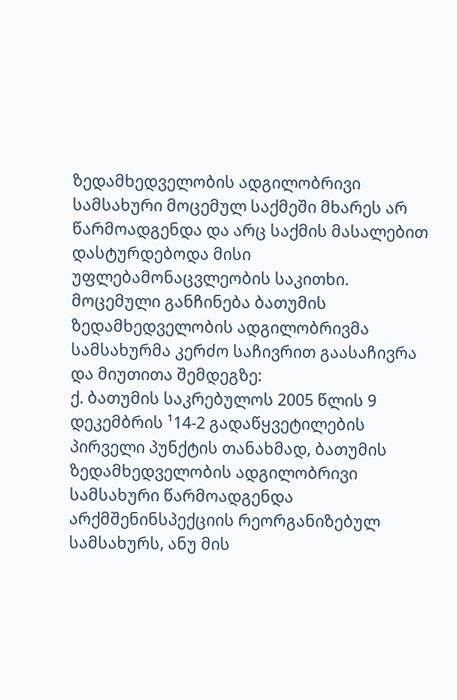ზედამხედველობის ადგილობრივი სამსახური მოცემულ საქმეში მხარეს არ წარმოადგენდა და არც საქმის მასალებით დასტურდებოდა მისი უფლებამონაცვლეობის საკითხი.
მოცემული განჩინება ბათუმის ზედამხედველობის ადგილობრივმა სამსახურმა კერძო საჩივრით გაასაჩივრა და მიუთითა შემდეგზე:
ქ. ბათუმის საკრებულოს 2005 წლის 9 დეკემბრის ¹14-2 გადაწყვეტილების პირველი პუნქტის თანახმად, ბათუმის ზედამხედველობის ადგილობრივი სამსახური წარმოადგენდა არქმშენინსპექციის რეორგანიზებულ სამსახურს, ანუ მის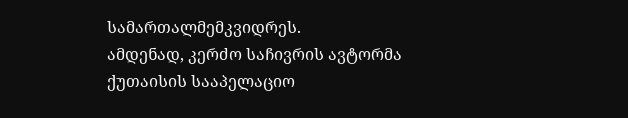სამართალმემკვიდრეს.
ამდენად, კერძო საჩივრის ავტორმა ქუთაისის სააპელაციო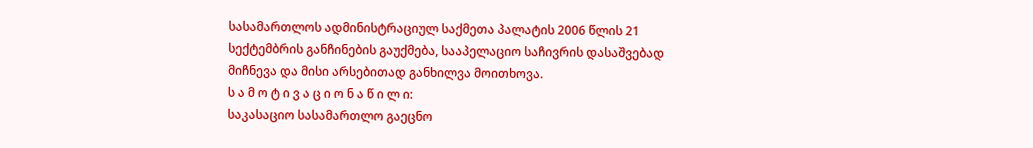სასამართლოს ადმინისტრაციულ საქმეთა პალატის 2006 წლის 21 სექტემბრის განჩინების გაუქმება, სააპელაციო საჩივრის დასაშვებად მიჩნევა და მისი არსებითად განხილვა მოითხოვა.
ს ა მ ო ტ ი ვ ა ც ი ო ნ ა წ ი ლ ი:
საკასაციო სასამართლო გაეცნო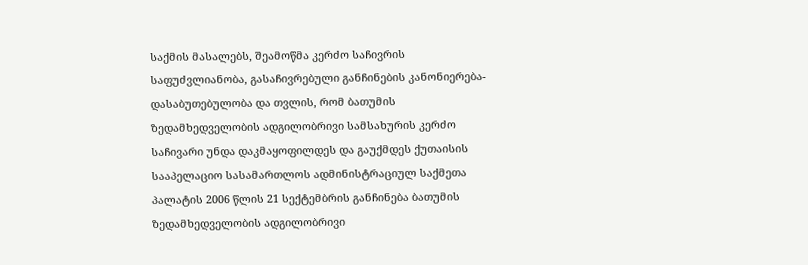საქმის მასალებს, შეამოწმა კერძო საჩივრის საფუძვლიანობა, გასაჩივრებული განჩინების კანონიერება-დასაბუთებულობა და თვლის, რომ ბათუმის ზედამხედველობის ადგილობრივი სამსახურის კერძო საჩივარი უნდა დაკმაყოფილდეს და გაუქმდეს ქუთაისის სააპელაციო სასამართლოს ადმინისტრაციულ საქმეთა პალატის 2006 წლის 21 სექტემბრის განჩინება ბათუმის ზედამხედველობის ადგილობრივი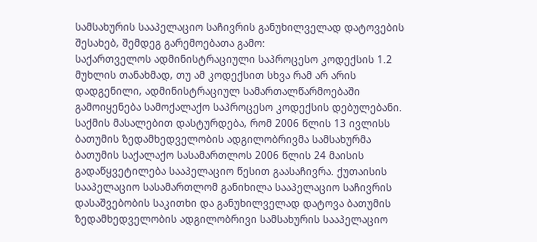სამსახურის სააპელაციო საჩივრის განუხილველად დატოვების შესახებ, შემდეგ გარემოებათა გამო:
საქართველოს ადმინისტრაციული საპროცესო კოდექსის 1.2 მუხლის თანახმად, თუ ამ კოდექსით სხვა რამ არ არის დადგენილი, ადმინისტრაციულ სამართალწარმოებაში გამოიყენება სამოქალაქო საპროცესო კოდექსის დებულებანი.
საქმის მასალებით დასტურდება, რომ 2006 წლის 13 ივლისს ბათუმის ზედამხედველობის ადგილობრივმა სამსახურმა ბათუმის საქალაქო სასამართლოს 2006 წლის 24 მაისის გადაწყვეტილება სააპელაციო წესით გაასაჩივრა. ქუთაისის სააპელაციო სასამართლომ განიხილა სააპელაციო საჩივრის დასაშვებობის საკითხი და განუხილველად დატოვა ბათუმის ზედამხედველობის ადგილობრივი სამსახურის სააპელაციო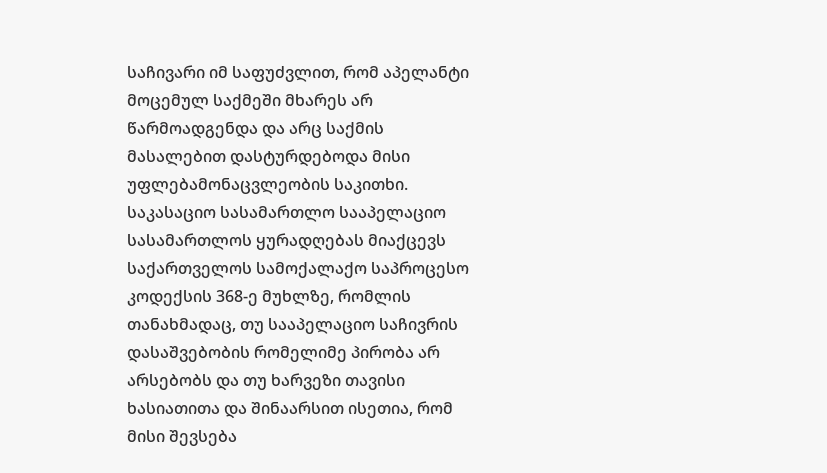საჩივარი იმ საფუძვლით, რომ აპელანტი მოცემულ საქმეში მხარეს არ წარმოადგენდა და არც საქმის მასალებით დასტურდებოდა მისი უფლებამონაცვლეობის საკითხი.
საკასაციო სასამართლო სააპელაციო სასამართლოს ყურადღებას მიაქცევს საქართველოს სამოქალაქო საპროცესო კოდექსის 368-ე მუხლზე, რომლის თანახმადაც, თუ სააპელაციო საჩივრის დასაშვებობის რომელიმე პირობა არ არსებობს და თუ ხარვეზი თავისი ხასიათითა და შინაარსით ისეთია, რომ მისი შევსება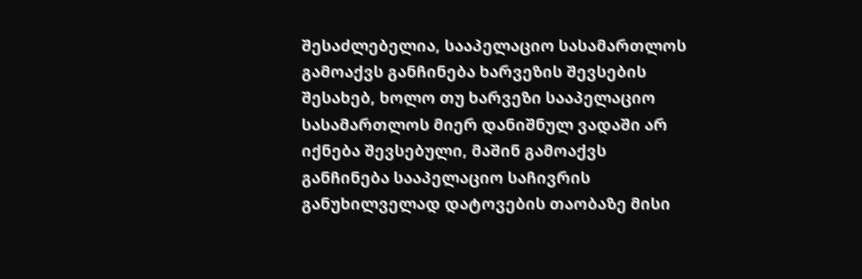შესაძლებელია, სააპელაციო სასამართლოს გამოაქვს განჩინება ხარვეზის შევსების შესახებ, ხოლო თუ ხარვეზი სააპელაციო სასამართლოს მიერ დანიშნულ ვადაში არ იქნება შევსებული, მაშინ გამოაქვს განჩინება სააპელაციო საჩივრის განუხილველად დატოვების თაობაზე მისი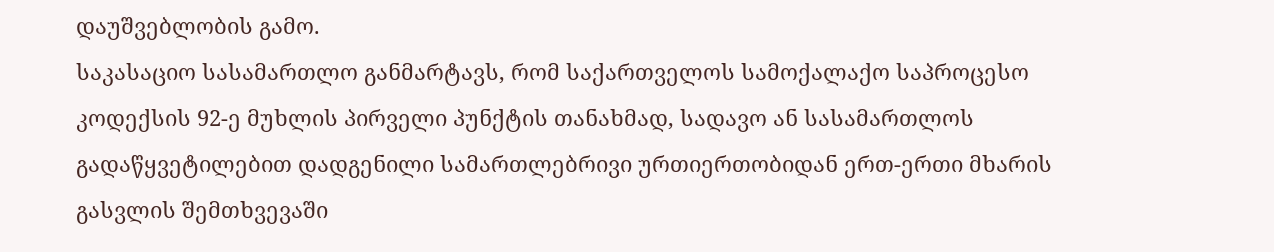დაუშვებლობის გამო.
საკასაციო სასამართლო განმარტავს, რომ საქართველოს სამოქალაქო საპროცესო კოდექსის 92-ე მუხლის პირველი პუნქტის თანახმად, სადავო ან სასამართლოს გადაწყვეტილებით დადგენილი სამართლებრივი ურთიერთობიდან ერთ-ერთი მხარის გასვლის შემთხვევაში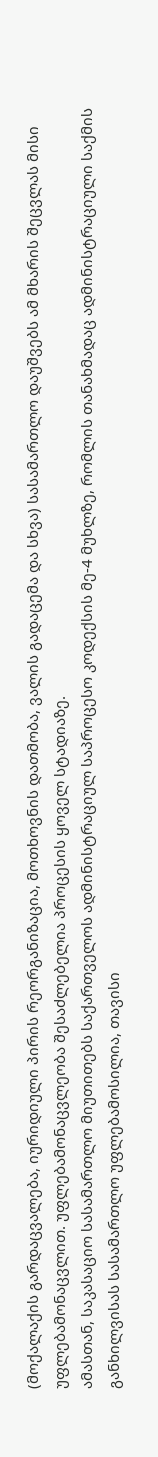(მოქალაქის გარდაცვალება, იურიდიული პირის რეორგანიზაცია, მოთხოვნის დათმობა, ვალის გადაცემა და სხვა) სასამართლო დაუშვებს ამ მხარის შეცვლას მისი უფლებამონაცვლით. უფლებამონაცვლეობა შესაძლებელია პროცესის ყოველ სტადიაზე.
ამასთან, საკასაციო სასამართლო მიუთითებს საქართველოს ადმინისტრაციულ საპროცესო კოდექსის მე-4 მუხლზე, რომლის თანახმადაც ადმინისტრაციული საქმის განხილვისას სასამართლო უფლებამოსილია, თავისი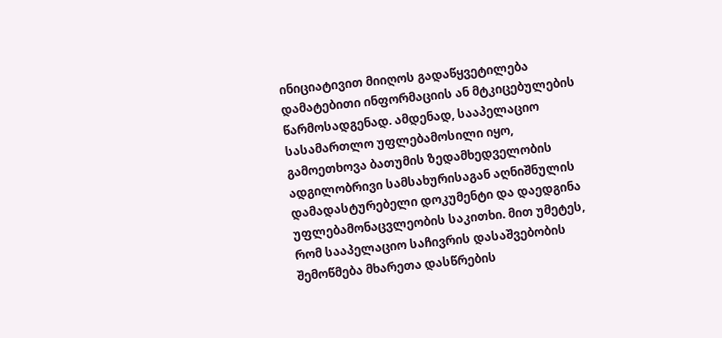ინიციატივით მიიღოს გადაწყვეტილება დამატებითი ინფორმაციის ან მტკიცებულების წარმოსადგენად. ამდენად, სააპელაციო სასამართლო უფლებამოსილი იყო, გამოეთხოვა ბათუმის ზედამხედველობის ადგილობრივი სამსახურისაგან აღნიშნულის დამადასტურებელი დოკუმენტი და დაედგინა უფლებამონაცვლეობის საკითხი. მით უმეტეს, რომ სააპელაციო საჩივრის დასაშვებობის შემოწმება მხარეთა დასწრების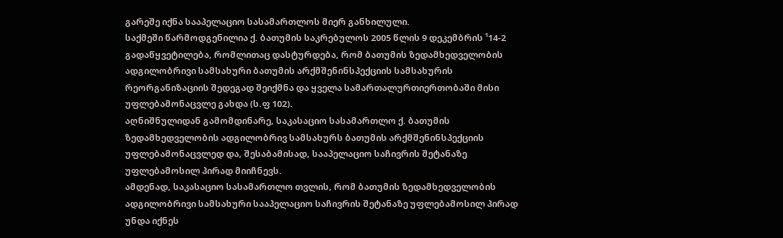გარეშე იქნა სააპელაციო სასამართლოს მიერ განხილული.
საქმეში წარმოდგენილია ქ. ბათუმის საკრებულოს 2005 წლის 9 დეკემბრის ¹14-2 გადაწყვეტილება, რომლითაც დასტურდება, რომ ბათუმის ზედამხედველობის ადგილობრივი სამსახური ბათუმის არქმშენინსპექციის სამსახურის რეორგანიზაციის შედეგად შეიქმნა და ყველა სამართალურთიერთობაში მისი უფლებამონაცვლე გახდა (ს.ფ 102).
აღნიშნულიდან გამომდინარე, საკასაციო სასამართლო ქ. ბათუმის ზედამხედველობის ადგილობრივ სამსახურს ბათუმის არქმშენინსპექციის უფლებამონაცვლედ და, შესაბამისად, სააპელაციო საჩივრის შეტანაზე უფლებამოსილ პირად მიიჩნევს.
ამდენად, საკასაციო სასამართლო თვლის, რომ ბათუმის ზედამხედველობის ადგილობრივი სამსახური სააპელაციო საჩივრის შეტანაზე უფლებამოსილ პირად უნდა იქნეს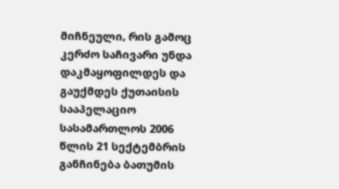მიჩნეული, რის გამოც კერძო საჩივარი უნდა დაკმაყოფილდეს და გაუქმდეს ქუთაისის სააპელაციო სასამართლოს 2006 წლის 21 სექტემბრის განჩინება ბათუმის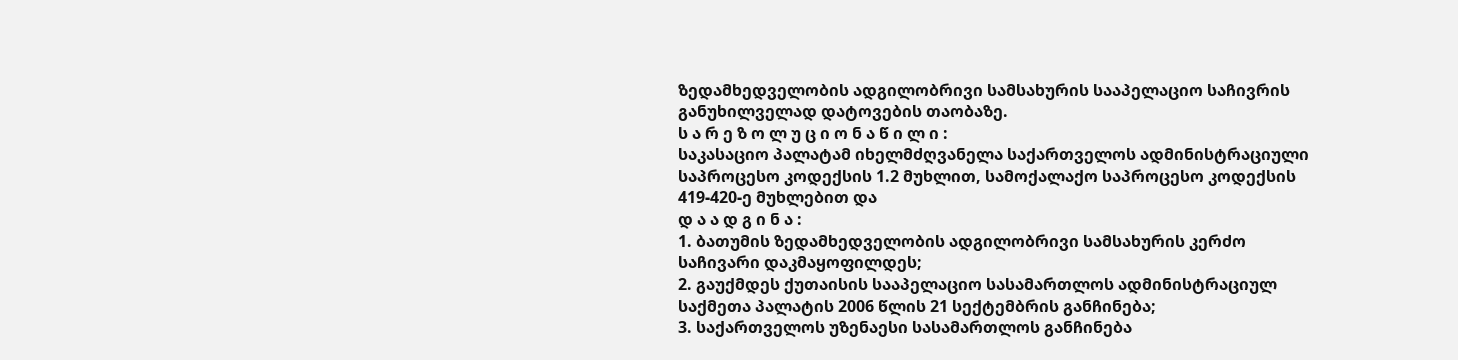ზედამხედველობის ადგილობრივი სამსახურის სააპელაციო საჩივრის განუხილველად დატოვების თაობაზე.
ს ა რ ე ზ ო ლ უ ც ი ო ნ ა წ ი ლ ი :
საკასაციო პალატამ იხელმძღვანელა საქართველოს ადმინისტრაციული საპროცესო კოდექსის 1.2 მუხლით, სამოქალაქო საპროცესო კოდექსის 419-420-ე მუხლებით და
დ ა ა დ გ ი ნ ა :
1. ბათუმის ზედამხედველობის ადგილობრივი სამსახურის კერძო საჩივარი დაკმაყოფილდეს;
2. გაუქმდეს ქუთაისის სააპელაციო სასამართლოს ადმინისტრაციულ საქმეთა პალატის 2006 წლის 21 სექტემბრის განჩინება;
3. საქართველოს უზენაესი სასამართლოს განჩინება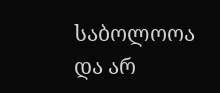საბოლოოა და არ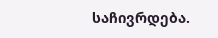საჩივრდება.